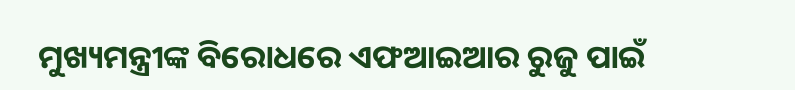ମୁଖ୍ୟମନ୍ତ୍ରୀଙ୍କ ବିରୋଧରେ ଏଫଆଇଆର ରୁଜୁ ପାଇଁ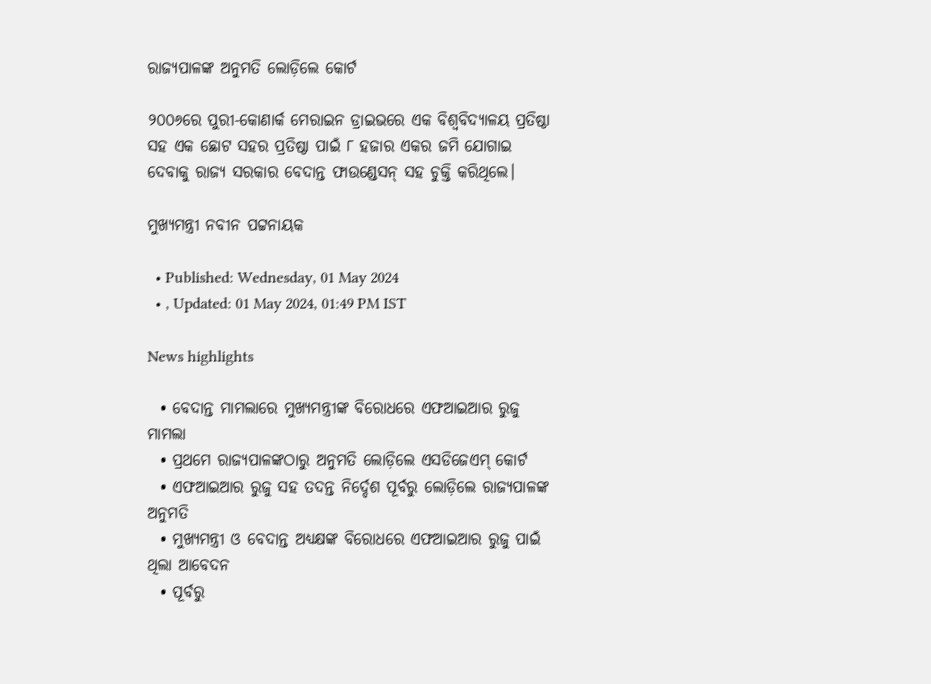ରାଜ୍ୟପାଳଙ୍କ ଅନୁମତି ଲୋଡ଼ିଲେ କୋର୍ଟ

୨୦୦୬ରେ ପୁରୀ-କୋଣାର୍କ ମେରାଇନ ଡ୍ରାଇଭରେ ଏକ ବିଶ୍ବବିଦ୍ୟାଳୟ ପ୍ରତିଷ୍ଠା ସହ ଏକ ଛୋଟ ସହର ପ୍ରତିଷ୍ଠା ପାଇଁ ୮ ହଜାର ଏକର ଜମି ଯୋଗାଇ ଦେବାକୁ ରାଜ୍ୟ ସରକାର ବେଦାନ୍ତ ଫାଉଣ୍ଡେସନ୍ ସହ ଚୁକ୍ତି କରିଥିଲେ।

ମୁଖ୍ୟମନ୍ତ୍ରୀ ନବୀନ ପଟ୍ଟନାୟକ

  • Published: Wednesday, 01 May 2024
  • , Updated: 01 May 2024, 01:49 PM IST

News highlights

  • ବେଦାନ୍ତ ମାମଲାରେ ମୁଖ୍ୟମନ୍ତ୍ରୀଙ୍କ ବିରୋଧରେ ଏଫଆଇଆର ରୁଜୁ ମାମଲା
  • ପ୍ରଥମେ ରାଜ୍ୟପାଳଙ୍କଠାରୁ ଅନୁମତି ଲୋଡ଼ିଲେ ଏସଡିଜେଏମ୍ କୋର୍ଟ
  • ଏଫଆଇଆର ରୁଜୁ ସହ ତଦନ୍ତ ନିର୍ଦ୍ଦେଶ ପୂର୍ବରୁ ଲୋଡ଼ିଲେ ରାଜ୍ୟପାଳଙ୍କ ଅନୁମତି
  • ମୁଖ୍ୟମନ୍ତ୍ରୀ ଓ ବେଦାନ୍ତ ଅଧ୍ୟକ୍ଷଙ୍କ ବିରୋଧରେ ଏଫଆଇଆର ରୁଜୁ ପାଇଁ ଥିଲା ଆବେଦନ
  • ପୂର୍ବରୁ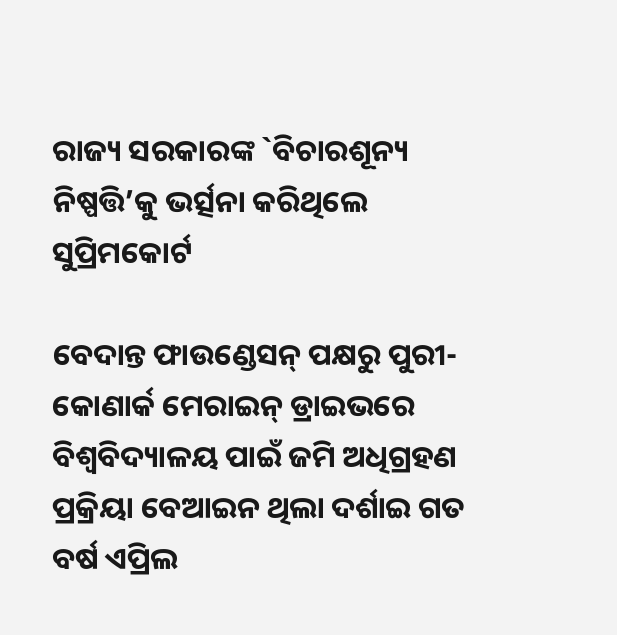ରାଜ୍ୟ ସରକାରଙ୍କ `ବିଚାରଶୂନ୍ୟ ନିଷ୍ପତ୍ତି’କୁ ଭର୍ତ୍ସନା କରିଥିଲେ ସୁପ୍ରିମକୋର୍ଟ

ବେଦାନ୍ତ ଫାଉଣ୍ଡେସନ୍ ପକ୍ଷରୁ ପୁରୀ-କୋଣାର୍କ ମେରାଇନ୍ ଡ୍ରାଇଭରେ ବିଶ୍ୱବିଦ୍ୟାଳୟ ପାଇଁ ଜମି ଅଧିଗ୍ରହଣ ପ୍ରକ୍ରିୟା ବେଆଇନ ଥିଲା ଦର୍ଶାଇ ଗତ ବର୍ଷ ଏପ୍ରିଲ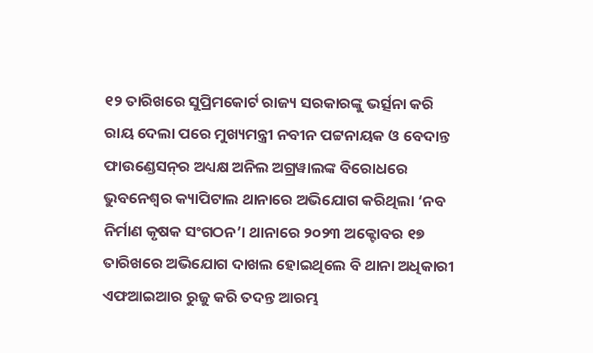୧୨ ତାରିଖରେ ସୁପ୍ରିମକୋର୍ଟ ରାଜ୍ୟ ସରକାରଙ୍କୁ ଭର୍ତ୍ସନା କରି ରାୟ ଦେଲା ପରେ ମୁଖ୍ୟମନ୍ତ୍ରୀ ନବୀନ ପଟ୍ଟନାୟକ ଓ ବେଦାନ୍ତ ଫାଉଣ୍ଡେସନ୍‌ର ଅଧ୍ୟକ୍ଷ ଅନିଲ ଅଗ୍ରୱାଲଙ୍କ ବିରୋଧରେ ଭୁବନେଶ୍ୱର କ୍ୟାପିଟାଲ ଥାନାରେ ଅଭିଯୋଗ କରିଥିଲା ‘ନବ ନିର୍ମାଣ କୃଷକ ସଂଗଠନ’। ଥାନାରେ ୨୦୨୩ ଅକ୍ଟୋବର ୧୭ ତାରିଖରେ ଅଭିଯୋଗ ଦାଖଲ ହୋଇଥିଲେ ବି ଥାନା ଅଧିକାରୀ ଏଫଆଇଆର ରୁଜୁ କରି ତଦନ୍ତ ଆରମ୍ଭ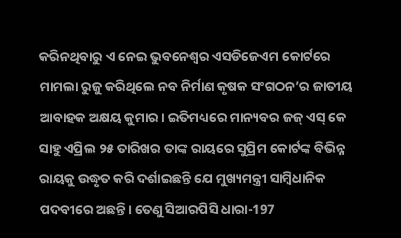କରିନଥିବାରୁ ଏ ନେଇ ଭୁବନେଶ୍ୱର ଏସଡିଜେଏମ କୋର୍ଟରେ ମାମଲା ରୁଜୁ କରିଥିଲେ ନବ ନିର୍ମାଣ କୃଷକ ସଂଗଠନ’ର ଜାତୀୟ ଆବାହକ ଅକ୍ଷୟ କୁମାର। ଇତିମଧ୍ୟରେ ମାନ୍ୟବର ଜଜ୍ ଏସ୍ କେ ସାହୁ ଏପ୍ରିଲ ୨୫ ତାରିଖର ତାଙ୍କ ରାୟରେ ସୁପ୍ରିମ କୋର୍ଟଙ୍କ ବିଭିନ୍ନ ରାୟକୁ ଉଦ୍ଧୃତ କରି ଦର୍ଶାଇଛନ୍ତି ଯେ ମୁଖ୍ୟମନ୍ତ୍ରୀ ସାମ୍ବିଧାନିକ ପଦବୀରେ ଅଛନ୍ତି। ତେଣୁ ସିଆରପିସି ଧାରା-197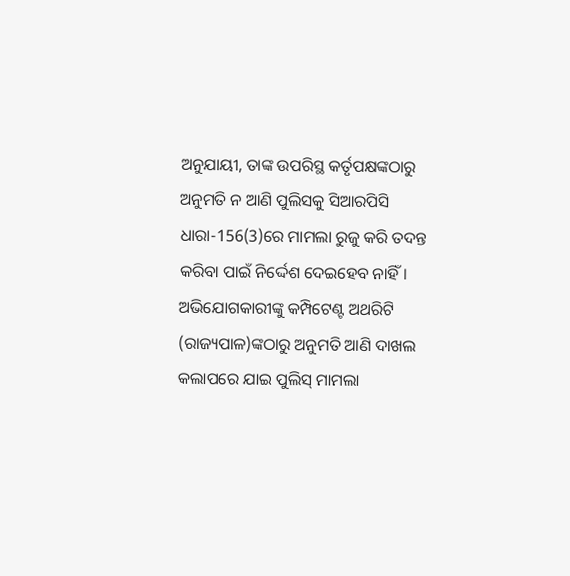ଅନୁଯାୟୀ, ତାଙ୍କ ଉପରିସ୍ଥ କର୍ତୃପକ୍ଷଙ୍କଠାରୁ ଅନୁମତି ନ ଆଣି ପୁଲିସକୁ ସିଆରପିସି ଧାରା-156(3)ରେ ମାମଲା ରୁଜୁ କରି ତଦନ୍ତ କରିବା ପାଇଁ ନିର୍ଦ୍ଦେଶ ଦେଇହେବ ନାହିଁ। ଅଭିଯୋଗକାରୀଙ୍କୁ କମ୍ପିଟେଣ୍ଟ ଅଥରିଟି (ରାଜ୍ୟପାଳ)ଙ୍କଠାରୁ ଅନୁମତି ଆଣି ଦାଖଲ କଲାପରେ ଯାଇ ପୁଲିସ୍ ମାମଲା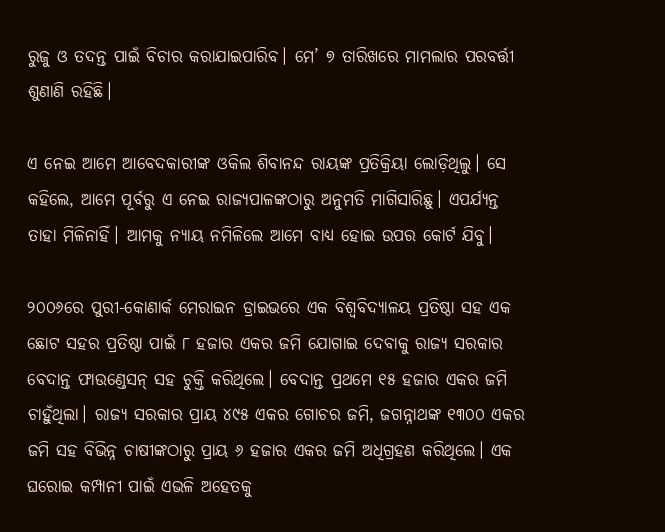ରୁଜୁ ଓ ତଦନ୍ତ ପାଇଁ ବିଚାର କରାଯାଇପାରିବ। ମେ’ ୭ ତାରିଖରେ ମାମଲାର ପରବର୍ତ୍ତୀ ଶୁଣାଣି ରହିଛି।

ଏ ନେଇ ଆମେ ଆବେଦକାରୀଙ୍କ ଓକିଲ ଶିବାନନ୍ଦ ରାୟଙ୍କ ପ୍ରତିକ୍ରିୟା ଲୋଡ଼ିଥିଲୁ। ସେ କହିଲେ, ଆମେ ପୂର୍ବରୁ ଏ ନେଇ ରାଜ୍ୟପାଳଙ୍କଠାରୁ ଅନୁମତି ମାଗିସାରିଛୁ। ଏପର୍ଯ୍ୟନ୍ତ ତାହା ମିଳିନାହିଁ। ଆମକୁ ନ୍ୟାୟ ନମିଳିଲେ ଆମେ ବାଧ୍ୟ ହୋଇ ଉପର କୋର୍ଟ ଯିବୁ।

୨୦୦୬ରେ ପୁରୀ-କୋଣାର୍କ ମେରାଇନ ଡ୍ରାଇଭରେ ଏକ ବିଶ୍ବବିଦ୍ୟାଳୟ ପ୍ରତିଷ୍ଠା ସହ ଏକ ଛୋଟ ସହର ପ୍ରତିଷ୍ଠା ପାଇଁ ୮ ହଜାର ଏକର ଜମି ଯୋଗାଇ ଦେବାକୁ ରାଜ୍ୟ ସରକାର ବେଦାନ୍ତ ଫାଉଣ୍ଡେସନ୍ ସହ ଚୁକ୍ତି କରିଥିଲେ। ବେଦାନ୍ତ ପ୍ରଥମେ ୧୫ ହଜାର ଏକର ଜମି ଚାହୁଁଥିଲା। ରାଜ୍ୟ ସରକାର ପ୍ରାୟ ୪୯୫ ଏକର ଗୋଚର ଜମି, ଜଗନ୍ନାଥଙ୍କ ୧୩୦୦ ଏକର ଜମି ସହ ବିଭିନ୍ନ ଚାଷୀଙ୍କଠାରୁ ପ୍ରାୟ ୬ ହଜାର ଏକର ଜମି ଅଧିଗ୍ରହଣ କରିଥିଲେ। ଏକ ଘରୋଇ କମ୍ପାନୀ ପାଇଁ ଏଭଳି ଅହେତକୁ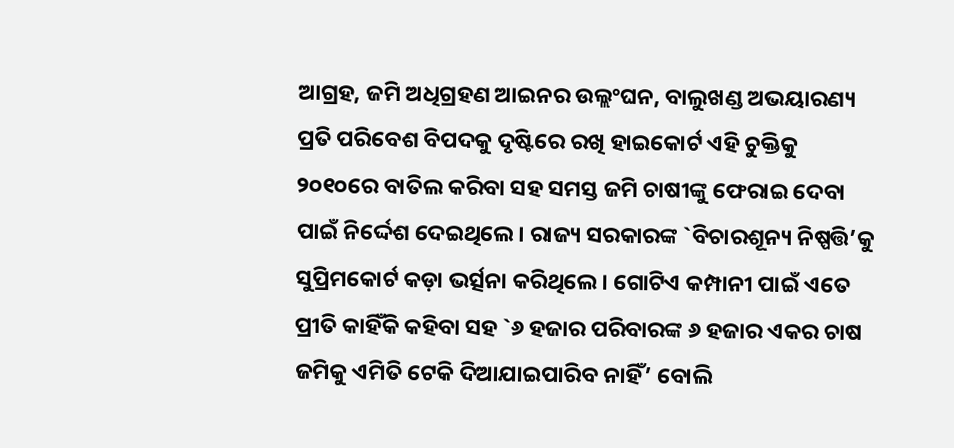ଆଗ୍ରହ, ଜମି ଅଧିଗ୍ରହଣ ଆଇନର ଉଲ୍ଲଂଘନ, ବାଲୁଖଣ୍ଡ ଅଭୟାରଣ୍ୟ ପ୍ରତି ପରିବେଶ ବିପଦକୁ ଦୃଷ୍ଟିରେ ରଖି ହାଇକୋର୍ଟ ଏହି ଚୁକ୍ତିକୁ ୨୦୧୦ରେ ବାତିଲ କରିବା ସହ ସମସ୍ତ ଜମି ଚାଷୀଙ୍କୁ ଫେରାଇ ଦେବା ପାଇଁ ନିର୍ଦ୍ଦେଶ ଦେଇଥିଲେ। ରାଜ୍ୟ ସରକାରଙ୍କ `ବିଚାରଶୂନ୍ୟ ନିଷ୍ପତ୍ତି’କୁ ସୁପ୍ରିମକୋର୍ଟ କଡ଼ା ଭର୍ତ୍ସନା କରିଥିଲେ। ଗୋଟିଏ କମ୍ପାନୀ ପାଇଁ ଏତେ ପ୍ରୀତି କାହିଁକି କହିବା ସହ `୬ ହଜାର ପରିବାରଙ୍କ ୬ ହଜାର ଏକର ଚାଷ ଜମିକୁ ଏମିତି ଟେକି ଦିଆଯାଇପାରିବ ନାହିଁ’ ବୋଲି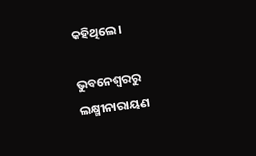କହିଥିଲେ।

ଭୁବନେଶ୍ୱରରୁ ଲକ୍ଷ୍ମୀନାରାୟଣ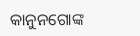କାନୁନଗୋଙ୍କ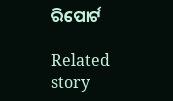ରିପୋର୍ଟ

Related story